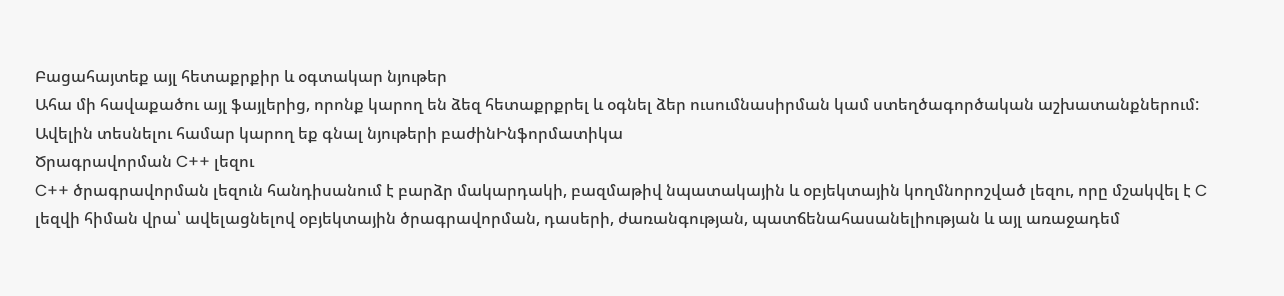Բացահայտեք այլ հետաքրքիր և օգտակար նյութեր
Ահա մի հավաքածու այլ ֆայլերից, որոնք կարող են ձեզ հետաքրքրել և օգնել ձեր ուսումնասիրման կամ ստեղծագործական աշխատանքներում: Ավելին տեսնելու համար կարող եք գնալ նյութերի բաժինԻնֆորմատիկա
Ծրագրավորման C++ լեզու
C++ ծրագրավորման լեզուն հանդիսանում է բարձր մակարդակի, բազմաթիվ նպատակային և օբյեկտային կողմնորոշված լեզու, որը մշակվել է C լեզվի հիման վրա՝ ավելացնելով օբյեկտային ծրագրավորման, դասերի, ժառանգության, պատճենահասանելիության և այլ առաջադեմ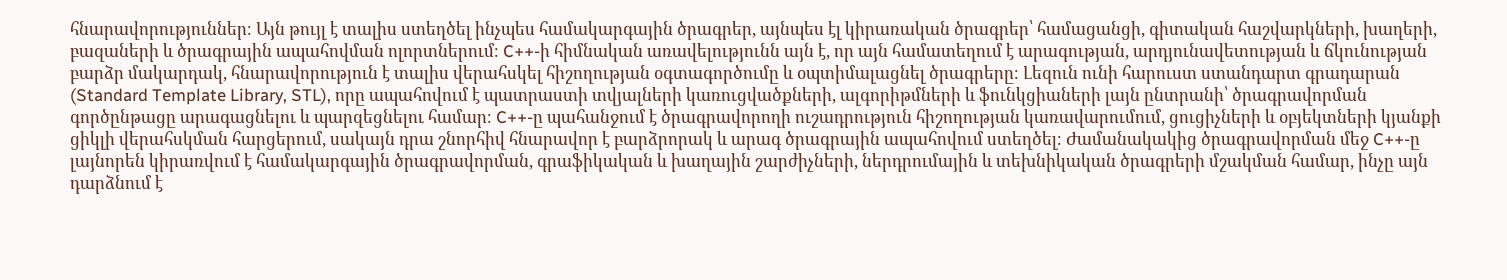հնարավորություններ։ Այն թույլ է տալիս ստեղծել ինչպես համակարգային ծրագրեր, այնպես էլ կիրառական ծրագրեր՝ համացանցի, գիտական հաշվարկների, խաղերի, բազաների և ծրագրային ապահովման ոլորտներում։ C++-ի հիմնական առավելությունն այն է, որ այն համատեղում է արագության, արդյունավետության և ճկունության բարձր մակարդակ, հնարավորություն է տալիս վերահսկել հիշողության օգտագործումը և օպտիմալացնել ծրագրերը։ Լեզուն ունի հարուստ ստանդարտ գրադարան (Standard Template Library, STL), որը ապահովում է պատրաստի տվյալների կառուցվածքների, ալգորիթմների և ֆունկցիաների լայն ընտրանի՝ ծրագրավորման գործընթացը արագացնելու և պարզեցնելու համար։ C++-ը պահանջում է ծրագրավորողի ուշադրություն հիշողության կառավարումում, ցուցիչների և օբյեկտների կյանքի ցիկլի վերահսկման հարցերում, սակայն դրա շնորհիվ հնարավոր է բարձրորակ և արագ ծրագրային ապահովում ստեղծել։ Ժամանակակից ծրագրավորման մեջ C++-ը լայնորեն կիրառվում է համակարգային ծրագրավորման, գրաֆիկական և խաղային շարժիչների, ներդրումային և տեխնիկական ծրագրերի մշակման համար, ինչը այն դարձնում է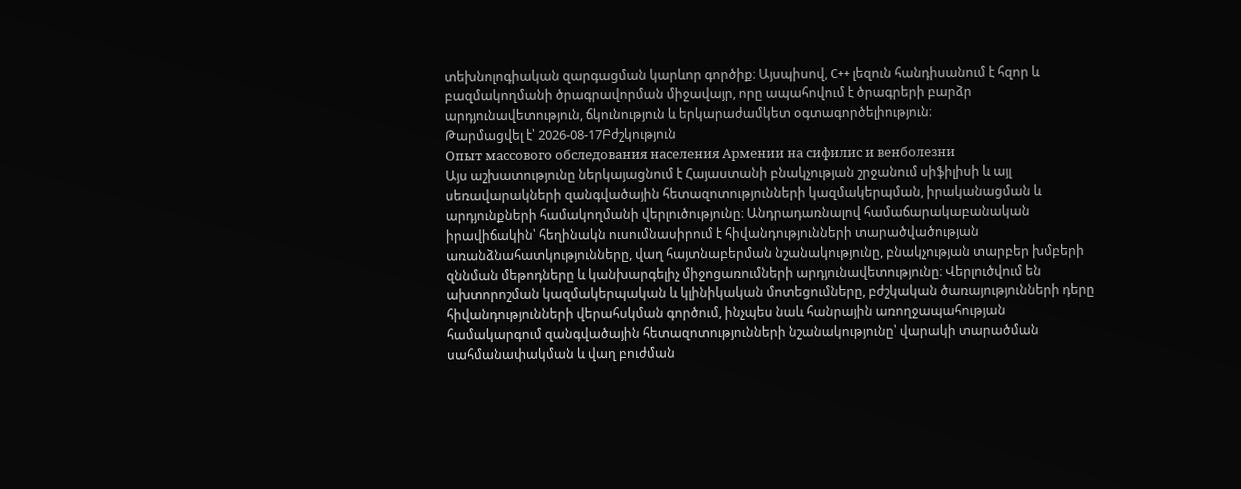տեխնոլոգիական զարգացման կարևոր գործիք։ Այսպիսով, C++ լեզուն հանդիսանում է հզոր և բազմակողմանի ծրագրավորման միջավայր, որը ապահովում է ծրագրերի բարձր արդյունավետություն, ճկունություն և երկարաժամկետ օգտագործելիություն։
Թարմացվել է՝ 2026-08-17Բժշկություն
Опыт массового обследования населения Армении на сифилис и венболезни
Այս աշխատությունը ներկայացնում է Հայաստանի բնակչության շրջանում սիֆիլիսի և այլ սեռավարակների զանգվածային հետազոտությունների կազմակերպման, իրականացման և արդյունքների համակողմանի վերլուծությունը։ Անդրադառնալով համաճարակաբանական իրավիճակին՝ հեղինակն ուսումնասիրում է հիվանդությունների տարածվածության առանձնահատկությունները, վաղ հայտնաբերման նշանակությունը, բնակչության տարբեր խմբերի զննման մեթոդները և կանխարգելիչ միջոցառումների արդյունավետությունը։ Վերլուծվում են ախտորոշման կազմակերպական և կլինիկական մոտեցումները, բժշկական ծառայությունների դերը հիվանդությունների վերահսկման գործում, ինչպես նաև հանրային առողջապահության համակարգում զանգվածային հետազոտությունների նշանակությունը՝ վարակի տարածման սահմանափակման և վաղ բուժման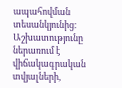ապահովման տեսանկյունից։ Աշխատությունը ներառում է վիճակագրական տվյալների,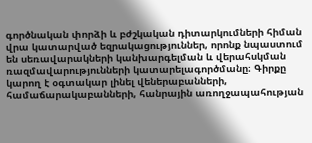գործնական փորձի և բժշկական դիտարկումների հիման վրա կատարված եզրակացություններ, որոնք նպաստում են սեռավարակների կանխարգելման և վերահսկման ռազմավարությունների կատարելագործմանը։ Գիրքը կարող է օգտակար լինել վեներաբանների, համաճարակաբանների, հանրային առողջապահության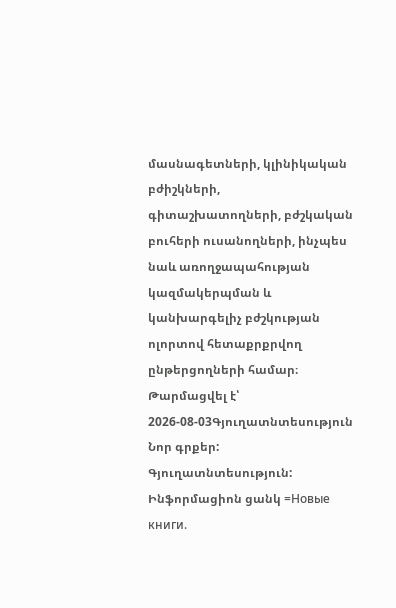մասնագետների, կլինիկական բժիշկների, գիտաշխատողների, բժշկական բուհերի ուսանողների, ինչպես նաև առողջապահության կազմակերպման և կանխարգելիչ բժշկության ոլորտով հետաքրքրվող ընթերցողների համար։
Թարմացվել է՝ 2026-08-03Գյուղատնտեսություն
Նոր գրքեր: Գյուղատնտեսություն: Ինֆորմացիոն ցանկ =Новые книги.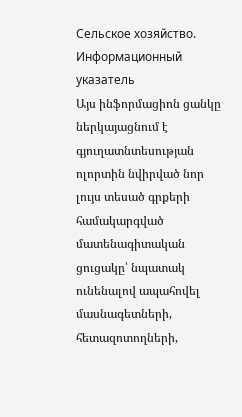Сельское хозяйство. Информационный указатель
Այս ինֆորմացիոն ցանկը ներկայացնում է գյուղատնտեսության ոլորտին նվիրված նոր լույս տեսած գրքերի համակարգված մատենագիտական ցուցակը՝ նպատակ ունենալով ապահովել մասնագետների, հետազոտողների,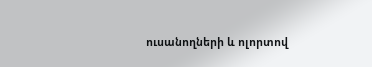ուսանողների և ոլորտով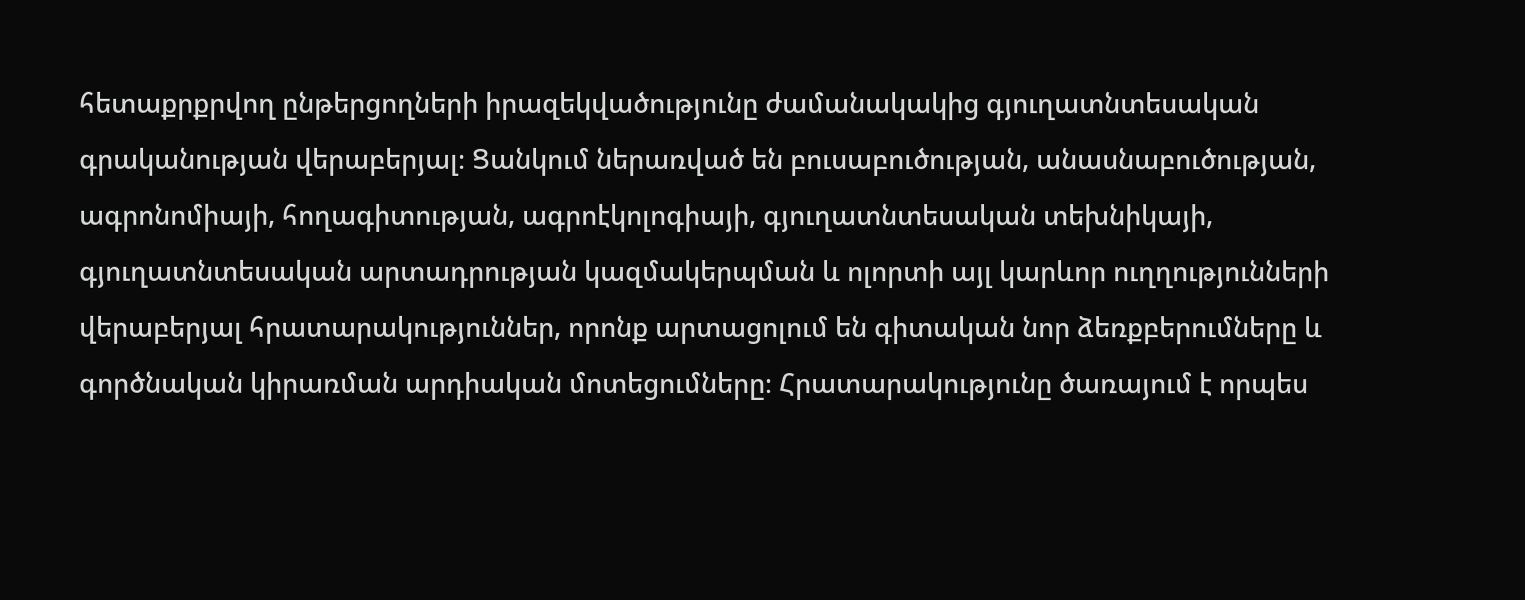հետաքրքրվող ընթերցողների իրազեկվածությունը ժամանակակից գյուղատնտեսական գրականության վերաբերյալ։ Ցանկում ներառված են բուսաբուծության, անասնաբուծության, ագրոնոմիայի, հողագիտության, ագրոէկոլոգիայի, գյուղատնտեսական տեխնիկայի, գյուղատնտեսական արտադրության կազմակերպման և ոլորտի այլ կարևոր ուղղությունների վերաբերյալ հրատարակություններ, որոնք արտացոլում են գիտական նոր ձեռքբերումները և գործնական կիրառման արդիական մոտեցումները։ Հրատարակությունը ծառայում է որպես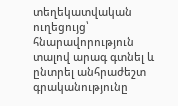տեղեկատվական ուղեցույց՝ հնարավորություն տալով արագ գտնել և ընտրել անհրաժեշտ գրականությունը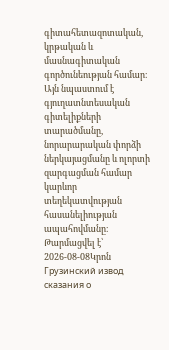գիտահետազոտական, կրթական և մասնագիտական գործունեության համար։ Այն նպաստում է գյուղատնտեսական գիտելիքների տարածմանը, նորարարական փորձի ներկայացմանը և ոլորտի զարգացման համար կարևոր տեղեկատվության հասանելիության ապահովմանը։
Թարմացվել է՝ 2026-08-08Կրոն
Грузинский извод сказания о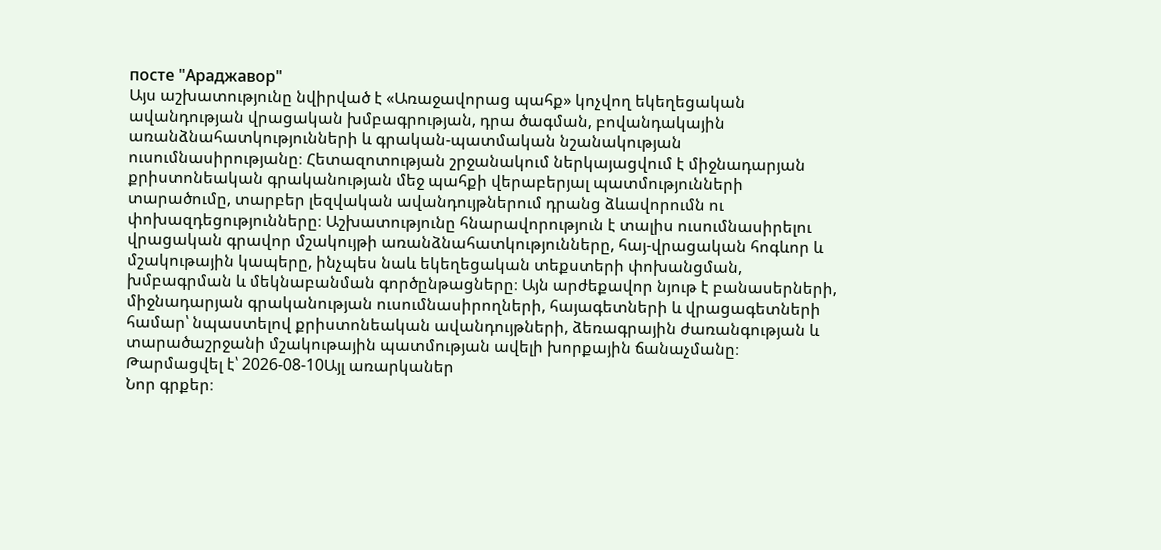посте "Араджавор"
Այս աշխատությունը նվիրված է «Առաջավորաց պահք» կոչվող եկեղեցական ավանդության վրացական խմբագրության, դրա ծագման, բովանդակային առանձնահատկությունների և գրական-պատմական նշանակության ուսումնասիրությանը։ Հետազոտության շրջանակում ներկայացվում է միջնադարյան քրիստոնեական գրականության մեջ պահքի վերաբերյալ պատմությունների տարածումը, տարբեր լեզվական ավանդույթներում դրանց ձևավորումն ու փոխազդեցությունները։ Աշխատությունը հնարավորություն է տալիս ուսումնասիրելու վրացական գրավոր մշակույթի առանձնահատկությունները, հայ-վրացական հոգևոր և մշակութային կապերը, ինչպես նաև եկեղեցական տեքստերի փոխանցման, խմբագրման և մեկնաբանման գործընթացները։ Այն արժեքավոր նյութ է բանասերների, միջնադարյան գրականության ուսումնասիրողների, հայագետների և վրացագետների համար՝ նպաստելով քրիստոնեական ավանդույթների, ձեռագրային ժառանգության և տարածաշրջանի մշակութային պատմության ավելի խորքային ճանաչմանը։
Թարմացվել է՝ 2026-08-10Այլ առարկաներ
Նոր գրքեր։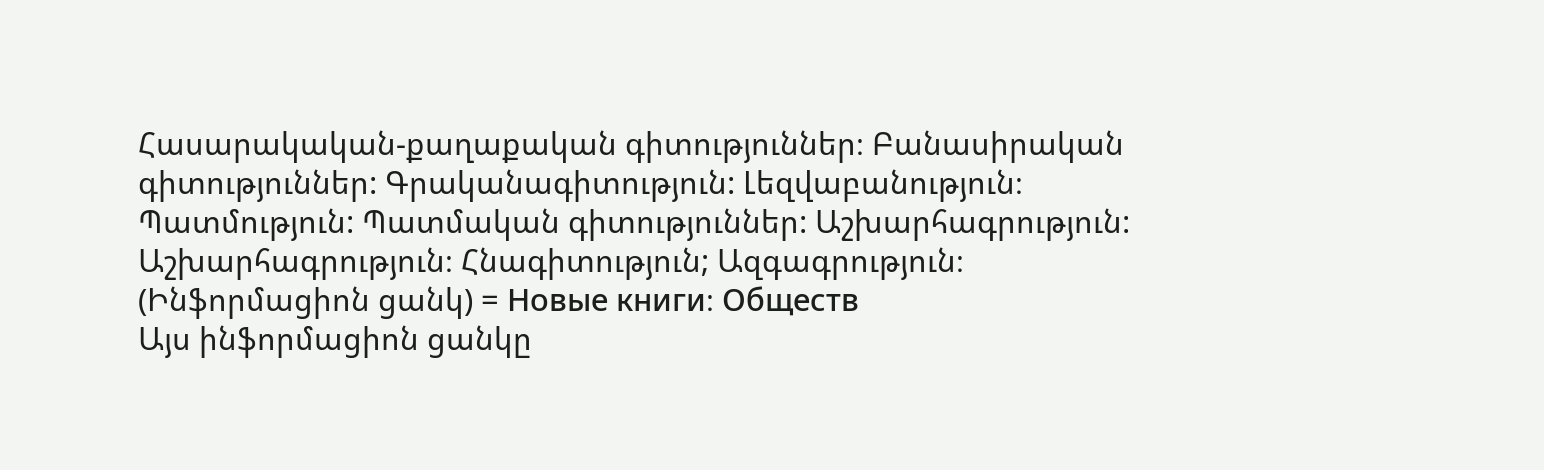Հասարակական-քաղաքական գիտություններ։ Բանասիրական գիտություններ: Գրականագիտություն: Լեզվաբանություն։ Պատմություն: Պատմական գիտություններ: Աշխարհագրություն: Աշխարհագրություն։ Հնագիտություն; Ազգագրություն։ (Ինֆորմացիոն ցանկ) = Новые книги։ Обществ
Այս ինֆորմացիոն ցանկը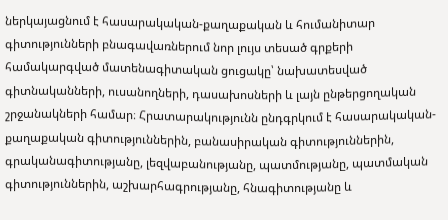ներկայացնում է հասարակական-քաղաքական և հումանիտար գիտությունների բնագավառներում նոր լույս տեսած գրքերի համակարգված մատենագիտական ցուցակը՝ նախատեսված գիտնականների, ուսանողների, դասախոսների և լայն ընթերցողական շրջանակների համար։ Հրատարակությունն ընդգրկում է հասարակական-քաղաքական գիտություններին, բանասիրական գիտություններին, գրականագիտությանը, լեզվաբանությանը, պատմությանը, պատմական գիտություններին, աշխարհագրությանը, հնագիտությանը և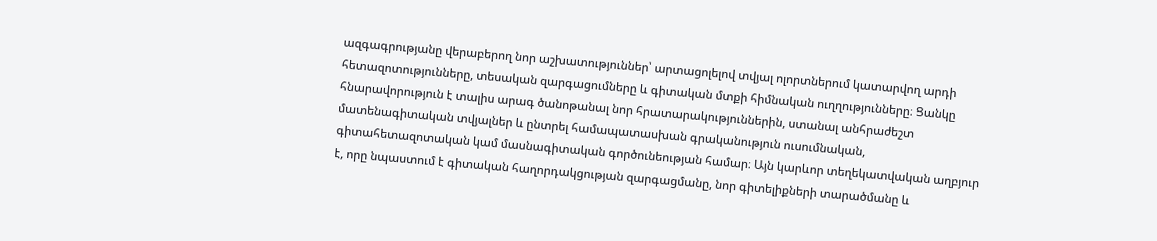ազգագրությանը վերաբերող նոր աշխատություններ՝ արտացոլելով տվյալ ոլորտներում կատարվող արդի հետազոտությունները, տեսական զարգացումները և գիտական մտքի հիմնական ուղղությունները։ Ցանկը հնարավորություն է տալիս արագ ծանոթանալ նոր հրատարակություններին, ստանալ անհրաժեշտ մատենագիտական տվյալներ և ընտրել համապատասխան գրականություն ուսումնական, գիտահետազոտական կամ մասնագիտական գործունեության համար։ Այն կարևոր տեղեկատվական աղբյուր է, որը նպաստում է գիտական հաղորդակցության զարգացմանը, նոր գիտելիքների տարածմանը և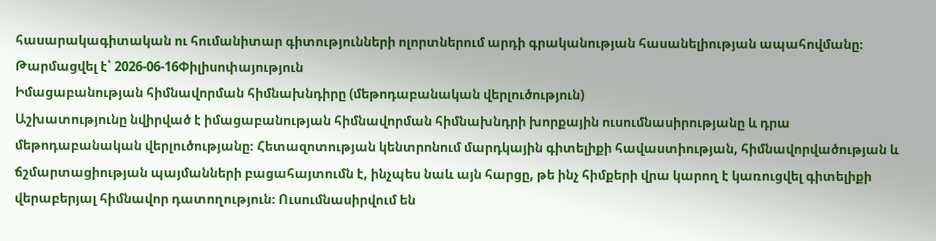հասարակագիտական ու հումանիտար գիտությունների ոլորտներում արդի գրականության հասանելիության ապահովմանը։
Թարմացվել է՝ 2026-06-16Փիլիսոփայություն
Իմացաբանության հիմնավորման հիմնախնդիրը (մեթոդաբանական վերլուծություն)
Աշխատությունը նվիրված է իմացաբանության հիմնավորման հիմնախնդրի խորքային ուսումնասիրությանը և դրա մեթոդաբանական վերլուծությանը։ Հետազոտության կենտրոնում մարդկային գիտելիքի հավաստիության, հիմնավորվածության և ճշմարտացիության պայմանների բացահայտումն է, ինչպես նաև այն հարցը, թե ինչ հիմքերի վրա կարող է կառուցվել գիտելիքի վերաբերյալ հիմնավոր դատողություն։ Ուսումնասիրվում են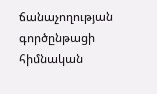ճանաչողության գործընթացի հիմնական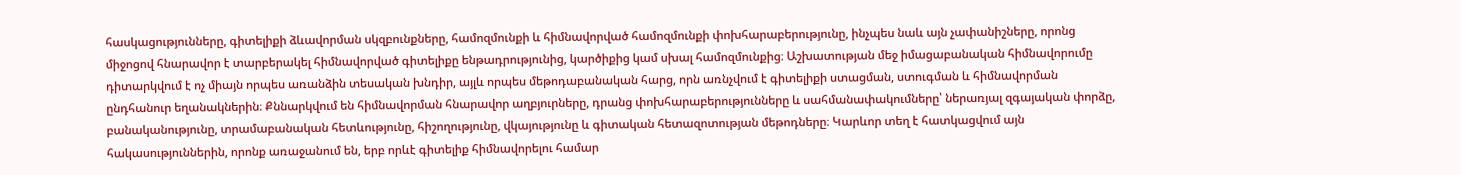հասկացությունները, գիտելիքի ձևավորման սկզբունքները, համոզմունքի և հիմնավորված համոզմունքի փոխհարաբերությունը, ինչպես նաև այն չափանիշները, որոնց միջոցով հնարավոր է տարբերակել հիմնավորված գիտելիքը ենթադրությունից, կարծիքից կամ սխալ համոզմունքից։ Աշխատության մեջ իմացաբանական հիմնավորումը դիտարկվում է ոչ միայն որպես առանձին տեսական խնդիր, այլև որպես մեթոդաբանական հարց, որն առնչվում է գիտելիքի ստացման, ստուգման և հիմնավորման ընդհանուր եղանակներին։ Քննարկվում են հիմնավորման հնարավոր աղբյուրները, դրանց փոխհարաբերությունները և սահմանափակումները՝ ներառյալ զգայական փորձը, բանականությունը, տրամաբանական հետևությունը, հիշողությունը, վկայությունը և գիտական հետազոտության մեթոդները։ Կարևոր տեղ է հատկացվում այն հակասություններին, որոնք առաջանում են, երբ որևէ գիտելիք հիմնավորելու համար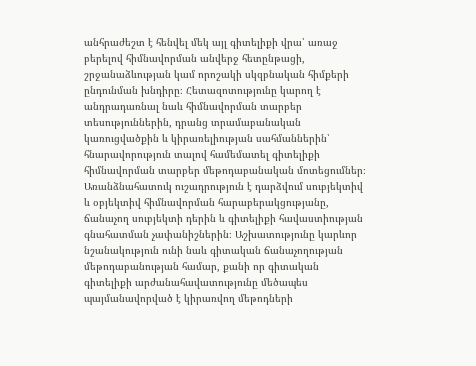անհրաժեշտ է հենվել մեկ այլ գիտելիքի վրա՝ առաջ բերելով հիմնավորման անվերջ հետընթացի, շրջանաձևության կամ որոշակի սկզբնական հիմքերի ընդունման խնդիրը։ Հետազոտությունը կարող է անդրադառնալ նաև հիմնավորման տարբեր տեսություններին, դրանց տրամաբանական կառուցվածքին և կիրառելիության սահմաններին՝ հնարավորություն տալով համեմատել գիտելիքի հիմնավորման տարբեր մեթոդաբանական մոտեցումներ։ Առանձնահատուկ ուշադրություն է դարձվում սուբյեկտիվ և օբյեկտիվ հիմնավորման հարաբերակցությանը, ճանաչող սուբյեկտի դերին և գիտելիքի հավաստիության գնահատման չափանիշներին։ Աշխատությունը կարևոր նշանակություն ունի նաև գիտական ճանաչողության մեթոդաբանության համար, քանի որ գիտական գիտելիքի արժանահավատությունը մեծապես պայմանավորված է կիրառվող մեթոդների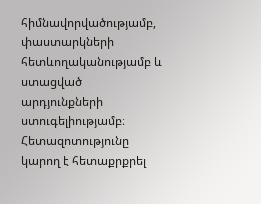հիմնավորվածությամբ, փաստարկների հետևողականությամբ և ստացված արդյունքների ստուգելիությամբ։ Հետազոտությունը կարող է հետաքրքրել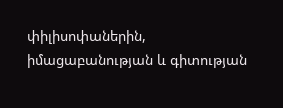փիլիսոփաներին, իմացաբանության և գիտության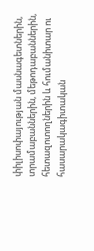փիլիսոփայության մասնագետներին, տրամաբաններին, մեթոդաբաններին, հետազոտողներին և հումանիտար ու հասարակագիտական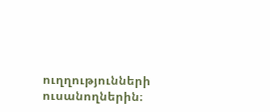ուղղությունների ուսանողներին։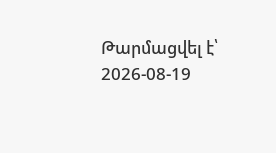Թարմացվել է՝ 2026-08-19